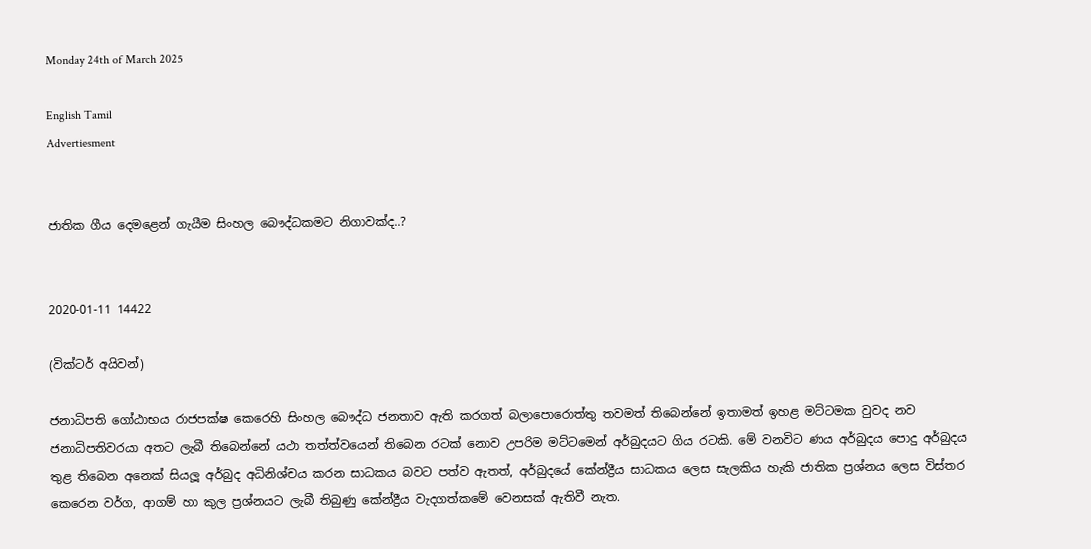Monday 24th of March 2025

English Tamil
Advertiesment


ජාතික ගීය දෙමළෙන් ගැයීම සිංහල බෞද්ධකමට නිගාවක්ද..?


2020-01-11 14422

(වික්ටර් අයිවන්)

ජනාධිපති ගෝඨාභය රාජපක්ෂ කෙරෙහි සිංහල බෞද්ධ ජනතාව ඇති කරගත් බලාපොරොත්තු තවමත් තිබෙන්නේ ඉතාමත් ඉහළ මට්ටමක වුවද නව ජනාධිපතිවරයා අතට ලැබී තිබෙන්නේ යථා තත්ත්වයෙන් තිබෙන රටක් නොව උපරිම මට්ටමෙන් අර්බුදයට ගිය රටකි. මේ වනවිට ණය අර්බුදය පොදු අර්බුදය තුළ තිබෙන අනෙක් සියලූ අර්බුද අධිනිශ්චය කරන සාධකය බවට පත්ව ඇතත්, අර්බුදයේ කේන්ද්‍රීය සාධකය ලෙස සැලකිය හැකි ජාතික ප්‍රශ්නය ලෙස විස්තර කෙරෙන වර්ග, ආගම් හා කුල ප්‍රශ්නයට ලැබී තිබුණු කේන්ද්‍රීය වැදගත්කමේ වෙනසක් ඇතිවී නැත.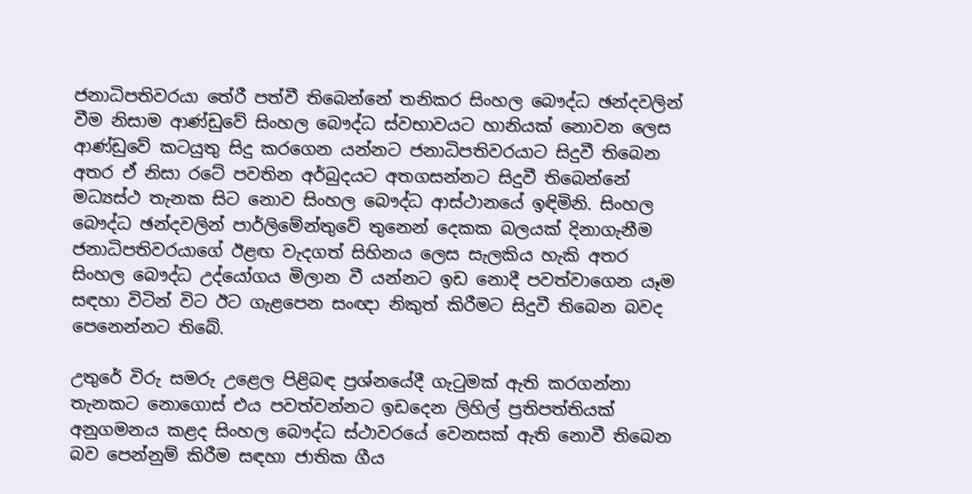ජනාධිපතිවරයා තේරී පත්වී තිබෙන්නේ තනිකර සිංහල බෞද්ධ ඡන්දවලින් වීම නිසාම ආණ්ඩුවේ සිංහල බෞද්ධ ස්වභාවයට හානියක් නොවන ලෙස ආණ්ඩුවේ කටයුතු සිදු කරගෙන යන්නට ජනාධිපතිවරයාට සිදුවී තිබෙන අතර ඒ නිසා රටේ පවතින අර්බුදයට අතගසන්නට සිදුවී තිබෙන්නේ මධ්‍යස්ථ තැනක සිට නොව සිංහල බෞද්ධ ආස්ථානයේ ඉඳිමිනි. සිංහල බෞද්ධ ඡන්දවලින් පාර්ලිමේන්තුවේ තුනෙන් දෙකක බලයක් දිනාගැනීම ජනාධිපතිවරයාගේ ඊළඟ වැදගත් සිහිනය ලෙස සැලකිය හැකි අතර සිංහල බෞද්ධ උද්යෝගය මිලාන වී යන්නට ඉඩ නොදී පවත්වාගෙන යෑම සඳහා විටින් විට ඊට ගැළපෙන සංඥා නිකුත් කිරීමට සිදුවී තිබෙන බවද පෙනෙන්නට තිබේ.

උතුරේ විරු සමරු උළෙල පිළිබඳ ප්‍රශ්නයේදී ගැටුමක් ඇති කරගන්නා තැනකට නොගොස් එය පවත්වන්නට ඉඩදෙන ලිහිල් ප්‍රතිපත්තියක් අනුගමනය කළද සිංහල බෞද්ධ ස්ථාවරයේ වෙනසක් ඇති නොවී තිබෙන බව පෙන්නුම් කිරීම සඳහා ජාතික ගීය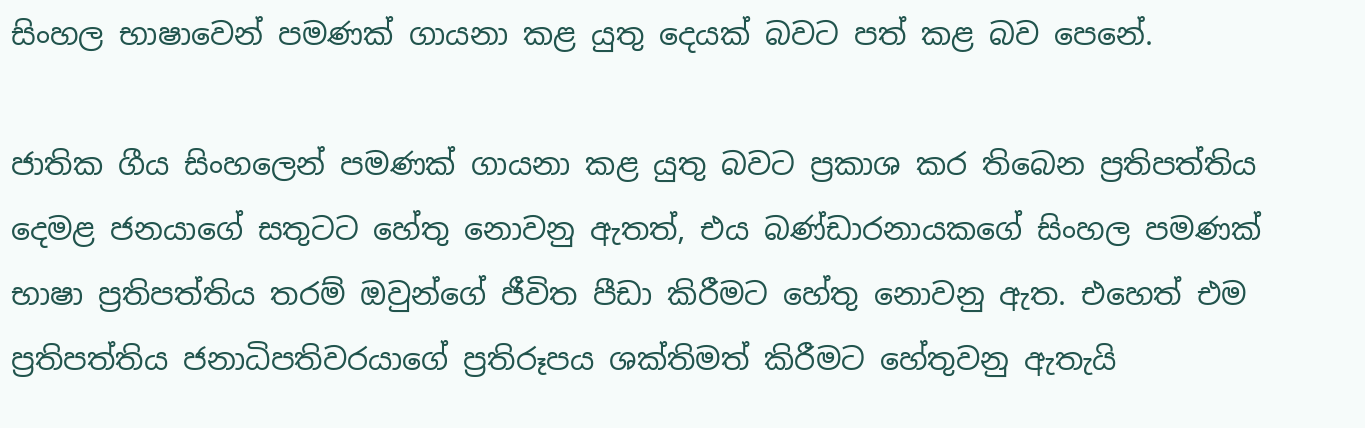සිංහල භාෂාවෙන් පමණක් ගායනා කළ යුතු දෙයක් බවට පත් කළ බව පෙනේ.

ජාතික ගීය සිංහලෙන් පමණක් ගායනා කළ යුතු බවට ප්‍රකාශ කර තිබෙන ප්‍රතිපත්තිය දෙමළ ජනයාගේ සතුටට හේතු නොවනු ඇතත්, එය බණ්ඩාරනායකගේ සිංහල පමණක් භාෂා ප්‍රතිපත්තිය තරම් ඔවුන්ගේ ජීවිත පීඩා කිරීමට හේතු නොවනු ඇත. එහෙත් එම ප්‍රතිපත්තිය ජනාධිපතිවරයාගේ ප්‍රතිරූපය ශක්තිමත් කිරීමට හේතුවනු ඇතැයි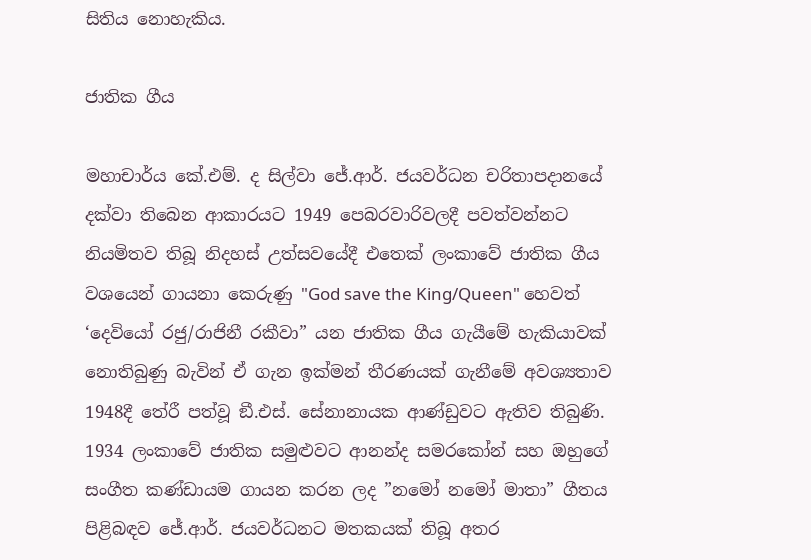සිතිය නොහැකිය.

ජාතික ගීය

මහාචාර්ය කේ.එම්. ද සිල්වා ජේ.ආර්. ජයවර්ධන චරිතාපදානයේ දක්වා තිබෙන ආකාරයට 1949 පෙබරවාරිවලදී පවත්වන්නට නියමිතව තිබූ නිදහස් උත්සවයේදී එතෙක් ලංකාවේ ජාතික ගීය වශයෙන් ගායනා කෙරුණු "God save the King/Queen" හෙවත් ‘දෙවියෝ රජු/රාජිනී රකීවා” යන ජාතික ගීය ගැයීමේ හැකියාවක් නොතිබුණු බැවින් ඒ ගැන ඉක්මන් තීරණයක් ගැනීමේ අවශ්‍යතාව 1948දී තේරී පත්වූ ඞී.එස්. සේනානායක ආණ්ඩුවට ඇතිව තිබුණි. 1934 ලංකාවේ ජාතික සමුළුවට ආනන්ද සමරකෝන් සහ ඔහුගේ සංගීත කණ්ඩායම ගායන කරන ලද ”නමෝ නමෝ මාතා” ගීතය පිළිබඳව ජේ.ආර්. ජයවර්ධනට මතකයක් තිබූ අතර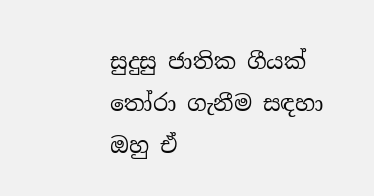සුදුසු ජාතික ගීයක් තෝරා ගැනීම සඳහා ඔහු ඒ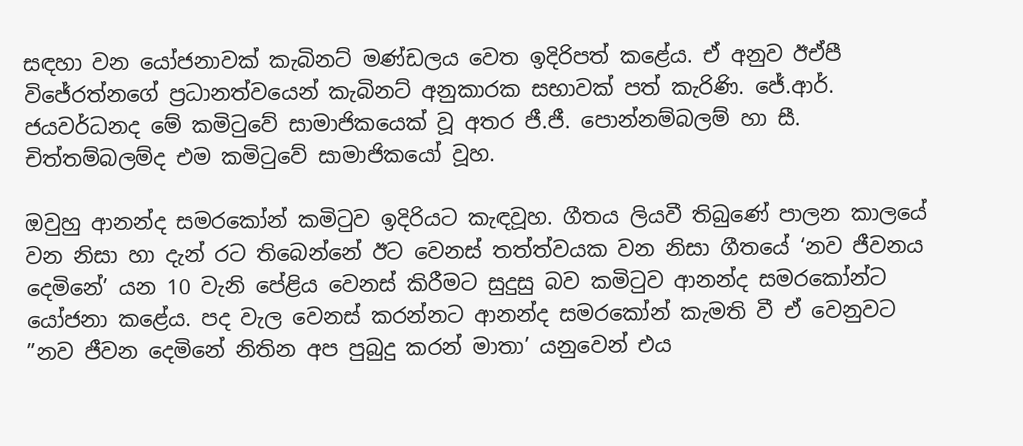සඳහා වන යෝජනාවක් කැබිනට් මණ්ඩලය වෙත ඉදිරිපත් කළේය. ඒ අනුව ඊඒපී විජේරත්නගේ ප්‍රධානත්වයෙන් කැබිනට් අනුකාරක සභාවක් පත් කැරිණි. ජේ.ආර්. ජයවර්ධනද මේ කමිටුවේ සාමාජිකයෙක් වූ අතර ජී.ජී. පොන්නම්බලම් හා සී. චිත්තම්බලම්ද එම කමිටුවේ සාමාජිකයෝ වූහ.

ඔවුහු ආනන්ද සමරකෝන් කමිටුව ඉදිරියට කැඳවූහ. ගීතය ලියවී තිබුණේ පාලන කාලයේ වන නිසා හා දැන් රට තිබෙන්නේ ඊට වෙනස් තත්ත්වයක වන නිසා ගීතයේ ‘නව ජීවනය දෙමිනේ’ යන 10 වැනි පේළිය වෙනස් කිරීමට සුදුසු බව කමිටුව ආනන්ද සමරකෝන්ට යෝජනා කළේය. පද වැල වෙනස් කරන්නට ආනන්ද සමරකෝන් කැමති වී ඒ වෙනුවට ”නව ජීවන දෙමිනේ නිතින අප පුබුදු කරන් මාතා’ යනුවෙන් එය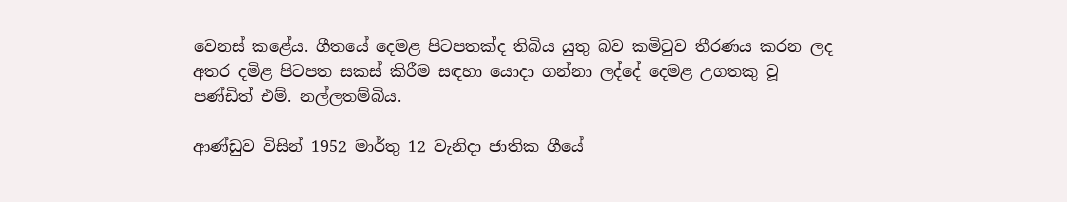වෙනස් කළේය. ගීතයේ දෙමළ පිටපතක්ද තිබිය යුතු බව කමිටුව තීරණය කරන ලද අතර දමිළ පිටපත සකස් කිරීම සඳහා යොදා ගන්නා ලද්දේ දෙමළ උගතකු වූ පණ්ඩිත් එම්. නල්ලතම්බිය.

ආණ්ඩුව විසින් 1952 මාර්තු 12 වැනිදා ජාතික ගීයේ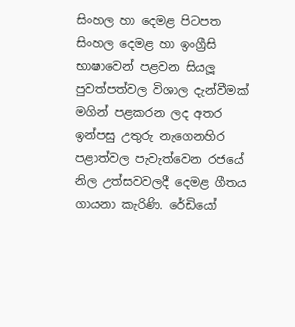සිංහල හා දෙමළ පිටපත සිංහල දෙමළ හා ඉංග්‍රීසි භාෂාවෙන් පළවන සියලූ පුවත්පත්වල විශාල දැන්වීමක් මගින් පළකරන ලද අතර ඉන්පසු උතුරු නැගෙනහිර පළාත්වල පැවැත්වෙන රජයේ නිල උත්සවවලදී දෙමළ ගීතය ගායනා කැරිණි. රේඩියෝ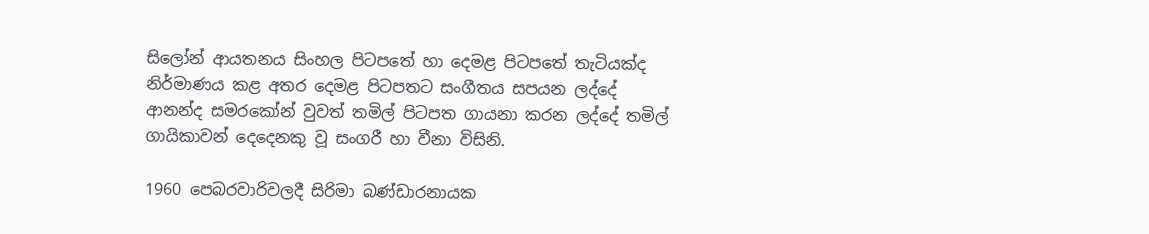සිලෝන් ආයතනය සිංහල පිටපතේ හා දෙමළ පිටපතේ තැටියක්ද නිර්මාණය කළ අතර දෙමළ පිටපතට සංගීතය සපයන ලද්දේ ආනන්ද සමරකෝන් වුවත් තමිල් පිටපත ගායනා කරන ලද්දේ තමිල් ගායිකාවන් දෙදෙනකු වූ සංගරී හා වීනා විසිනි.

1960 පෙබරවාරිවලදී සිරිමා බණ්ඩාරනායක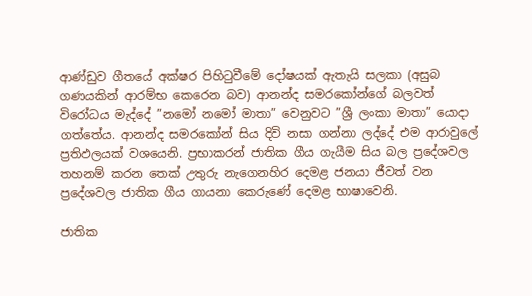ආණ්ඩුව ගීතයේ අක්ෂර පිහිටුවීමේ දෝෂයක් ඇතැයි සලකා (අසුබ ගණයකින් ආරම්භ කෙරෙන බව) ආනන්ද සමරකෝන්ගේ බලවත් විරෝධය මැද්දේ ”නමෝ නමෝ මාතා” වෙනුවට ”ශ්‍රී ලංකා මාතා” යොදා ගත්තේය. ආනන්ද සමරකෝන් සිය දිවි නසා ගන්නා ලද්දේ එම ආරාවුලේ ප්‍රතිඵලයක් වශයෙනි. ප්‍රභාකරන් ජාතික ගීය ගැයීම සිය බල ප්‍රදේශවල තහනම් කරන තෙක් උතුරු නැගෙනහිර දෙමළ ජනයා ජීවත් වන ප්‍රදේශවල ජාතික ගීය ගායනා කෙරුණේ දෙමළ භාෂාවෙනි.

ජාතික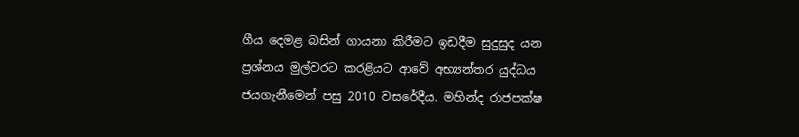ගීය දෙමළ බසින් ගායනා කිරීමට ඉඩදීම සුදුසුද යන ප්‍රශ්නය මුල්වරට කරළියට ආවේ අභ්‍යන්තර යුද්ධය ජයගැනීමෙන් පසු 2010 වසරේදීය. මහින්ද රාජපක්ෂ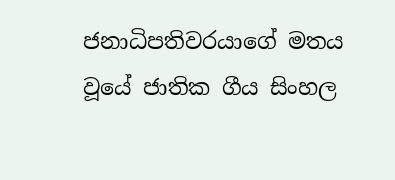ජනාධිපතිවරයාගේ මතය වූයේ ජාතික ගීය සිංහල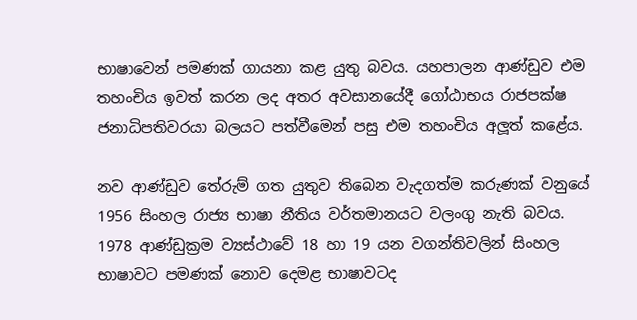භාෂාවෙන් පමණක් ගායනා කළ යුතු බවය. යහපාලන ආණ්ඩුව එම තහංචිය ඉවත් කරන ලද අතර අවසානයේදී ගෝඨාභය රාජපක්ෂ ජනාධිපතිවරයා බලයට පත්වීමෙන් පසු එම තහංචිය අලූත් කළේය.

නව ආණ්ඩුව තේරුම් ගත යුතුව තිබෙන වැදගත්ම කරුණක් වනුයේ 1956 සිංහල රාජ්‍ය භාෂා නීතිය වර්තමානයට වලංගු නැති බවය. 1978 ආණ්ඩුක්‍රම ව්‍යස්ථාවේ 18 හා 19 යන වගන්තිවලින් සිංහල භාෂාවට පමණක් නොව දෙමළ භාෂාවටද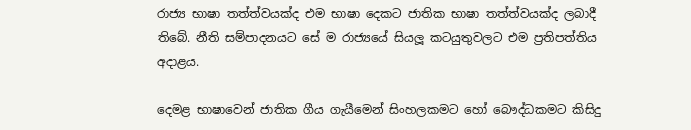රාජ්‍ය භාෂා තත්ත්වයක්ද එම භාෂා දෙකට ජාතික භාෂා තත්ත්වයක්ද ලබාදී තිබේ. නීති සම්පාදනයට සේ ම රාජ්‍යයේ සියලූ කටයුතුවලට එම ප්‍රතිපත්තිය අදාළය.

දෙමළ භාෂාවෙන් ජාතික ගීය ගැයීමෙන් සිංහලකමට හෝ බෞද්ධකමට කිසිදු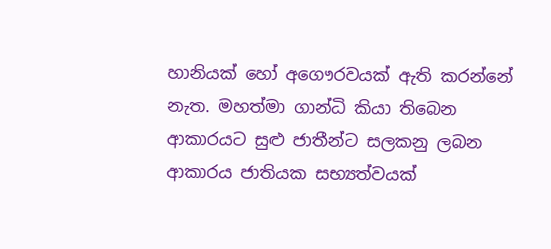හානියක් හෝ අගෞරවයක් ඇති කරන්නේ නැත. මහත්මා ගාන්ධි කියා තිබෙන ආකාරයට සුළු ජාතීන්ට සලකනු ලබන ආකාරය ජාතියක සභ්‍යත්වයක්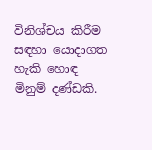විනිශ්චය කිරීම සඳහා යොදාගත හැකි හොඳ මිනුම් දණ්ඩකි.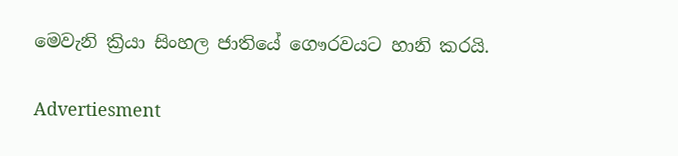මෙවැනි ක්‍රියා සිංහල ජාතියේ ගෞරවයට හානි කරයි.

Advertiesment